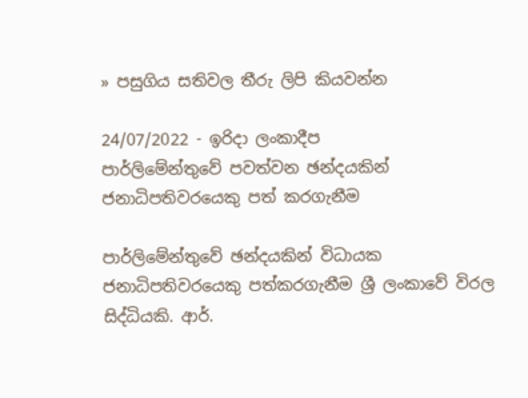» පසුගිය සතිවල තීරු ලිපි කියවන්න

24/07/2022 - ඉරිදා ලංකාදීප
පාර්ලිමේන්තුවේ පවත්වන ඡන්දයකින් ජනාධිපතිවරයෙකු පත් කරගැනීම

පාර්ලිමේන්තුවේ ඡන්දයකින් විධායක ජනාධිපතිවරයෙකු පත්කරගැනීම ශ්‍රී ලංකාවේ විරල සිද්ධියකි. ආර්.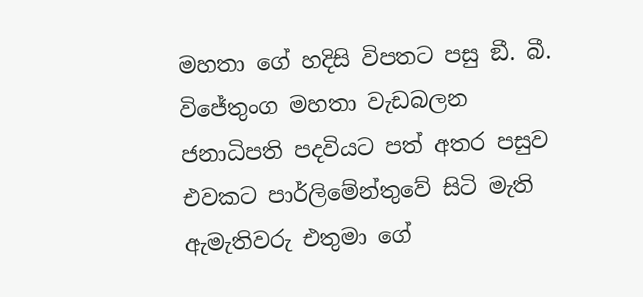මහතා ගේ හදිසි විපතට පසු ඞී. බී. විජේතුංග මහතා වැඩබලන ජනාධිපති පදවියට පත් අතර පසුව එවකට පාර්ලිමේන්තුවේ සිටි මැති ඇමැතිවරු එතුමා ගේ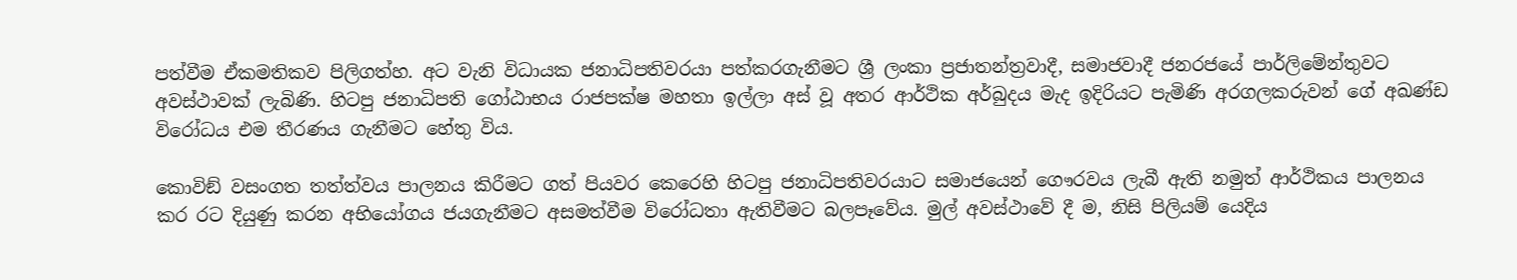පත්වීම ඒකමතිකව පිලිගත්හ. අට වැනි විධායක ජනාධිපතිවරයා පත්කරගැනීමට ශ්‍රී ලංකා ප්‍රජාතන්ත්‍රවාදී, සමාජවාදී ජනරජයේ පාර්ලිමේන්තුවට අවස්ථාවක් ලැබිණි. හිටපු ජනාධිපති ගෝඨාභය රාජපක්ෂ මහතා ඉල්ලා අස් වූ අතර ආර්ථික අර්බුදය මැද ඉදිරියට පැමිණි අරගලකරුවන් ගේ අඛණ්ඩ විරෝධය එම තීරණය ගැනීමට හේතු විය.

කොවිඞ් වසංගත තත්ත්වය පාලනය කිරීමට ගත් පියවර කෙරෙහි හිටපු ජනාධිපතිවරයාට සමාජයෙන් ගෞරවය ලැබී ඇති නමුත් ආර්ථිකය පාලනය කර රට දියුණු කරන අභියෝගය ජයගැනීමට අසමත්වීම විරෝධතා ඇතිවීමට බලපෑවේය. මුල් අවස්ථාවේ දී ම, නිසි පිලියම් යෙදිය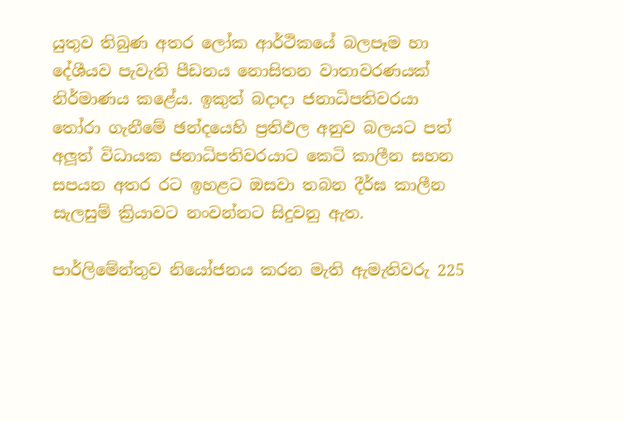යුතුව තිබුණ අතර ලෝක ආර්ථිකයේ බලපෑම හා දේශීයව පැවැති පීඩනය නොසිතන වාතාවරණයක් නිර්මාණය කළේය. ඉකුත් බදාදා ජනාධිපතිවරයා තෝරා ගැනීමේ ඡන්දයෙහි ප්‍රතිඵල අනුව බලයට පත් අලූත් විධායක ජනාධිපතිවරයාට කෙටි කාලීන සහන සපයන අතර රට ඉහළට ඔසවා තබන දීර්ඝ කාලීන සැලසුම් ක්‍රියාවට නංවන්නට සිදුවනු ඇත.

පාර්ලිමේන්තුව නියෝජනය කරන මැති ඇමැතිවරු 225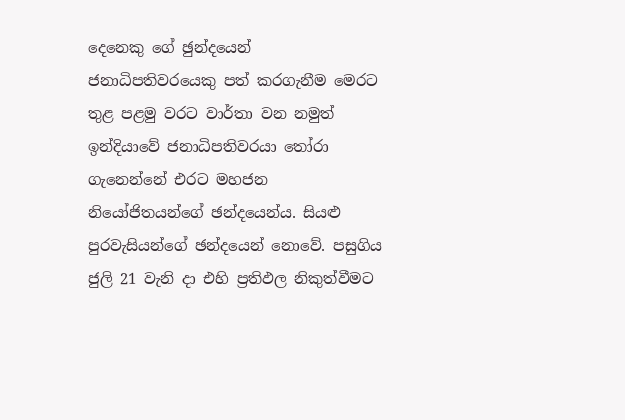දෙනෙකු ගේ ඡුන්දයෙන් ජනාධිපතිවරයෙකු පත් කරගැනීම මෙරට තුළ පළමු වරට වාර්තා වන නමුත් ඉන්දියාවේ ජනාධිපතිවරයා තෝරා ගැනෙන්නේ එරට මහජන නියෝජිතයන්ගේ ඡන්දයෙන්ය. සියළු පුරවැසියන්ගේ ඡන්දයෙන් නොවේ. පසුගිය ජුලි 21 වැනි දා එහි ප්‍රතිඵල නිකුත්වීමට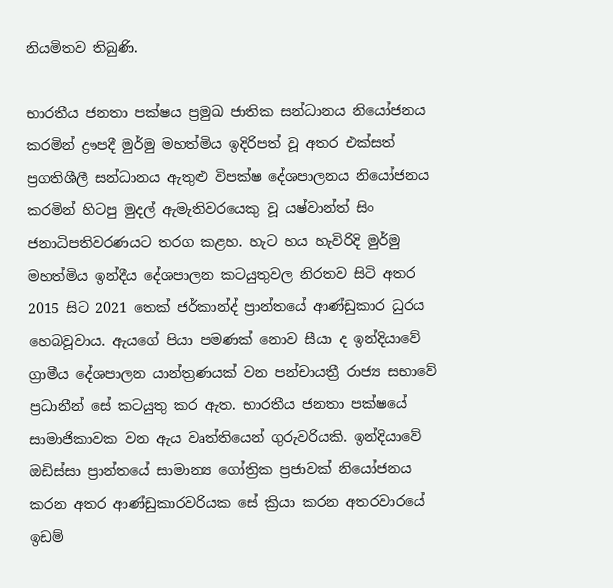නියමිතව තිබුණි.

භාරතීය ජනතා පක්ෂය ප්‍රමුඛ ජාතික සන්ධානය නියෝජනය කරමින් ද්‍රෟපදී මුර්මු මහත්මිය ඉදිරිපත් වූ අතර එක්සත් ප්‍රගතිශීලී සන්ධානය ඇතුළු විපක්ෂ දේශපාලනය නියෝජනය කරමින් හිටපු මුදල් ඇමැතිවරයෙකු වූ යෂ්වාන්ත් සිං ජනාධිපතිවරණයට තරග කළහ. හැට හය හැවිරිදි මුර්මු මහත්මිය ඉන්දීය දේශපාලන කටයුතුවල නිරතව සිටි අතර 2015 සිට 2021 තෙක් ජර්කාන්ද් ප්‍රාන්තයේ ආණ්ඩුකාර ධුරය හෙබවූවාය. ඇයගේ පියා පමණක් නොව සීයා ද ඉන්දියාවේ ග්‍රාමීය දේශපාලන යාන්ත්‍රණයක් වන පන්චායත්‍රී රාජ්‍ය සභාවේ ප්‍රධානීන් සේ කටයුතු කර ඇත. භාරතීය ජනතා පක්ෂයේ සාමාජිකාවක වන ඇය වෘත්තියෙන් ගුරුවරියකි. ඉන්දියාවේ ඔඩිස්සා ප්‍රාන්තයේ සාමාන්‍ය ගෝත්‍රික ප්‍රජාවක් නියෝජනය කරන අතර ආණ්ඩුකාරවරියක සේ ක්‍රියා කරන අතරවාරයේ ඉඩම්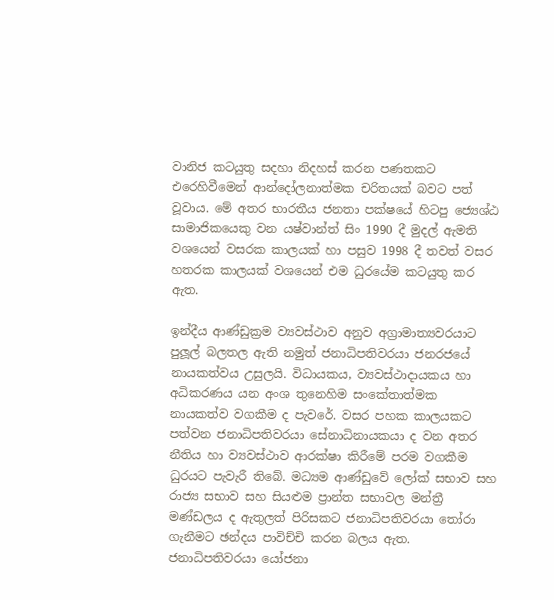වානිජ කටයුතු සදහා නිදහස් කරන පණතකට එරෙහිවීමෙන් ආන්දෝලනාත්මක චරිතයක් බවට පත් වූවාය. මේ අතර භාරතීය ජනතා පක්ෂයේ හිටපු ජ්‍යෙශ්ඨ සාමාජිකයෙකු වන යෂ්වාන්ත් සිං 1990 දී මුදල් ඇමති වශයෙන් වසරක කාලයක් හා පසුව 1998 දී තවත් වසර හතරක කාලයක් වශයෙන් එම ධුරයේම කටයුතු කර ඇත.

ඉන්දීය ආණ්ඩුක්‍රම ව්‍යවස්ථාව අනුව අග්‍රාමාත්‍යවරයාට පුලූල් බලතල ඇති නමුත් ජනාධිපතිවරයා ජනරජයේ නායකත්වය උසුලයි. විධායකය, ව්‍යවස්ථාදායකය හා අධිකරණය යන අංශ තුනෙහිම සංකේතාත්මක නායකත්ව වගකීම ද පැවරේ. වසර පහක කාලයකට පත්වන ජනාධිපතිවරයා සේනාධිනායකයා ද වන අතර නීතිය හා ව්‍යවස්ථාව ආරක්ෂා කිරීමේ පරම වගකීම ධුරයට පැවැරී තිබේ. මධ්‍යම ආණ්ඩුවේ ලෝක් සභාව සහ රාජ්‍ය සභාව සහ සියළුම ප්‍රාන්ත සභාවල මන්ත්‍රී මණ්ඩලය ද ඇතුලත් පිරිසකට ජනාධිපතිවරයා තෝරා ගැනීමට ඡන්දය පාවිච්චි කරන බලය ඇත. ජනාධිපතිවරයා යෝජනා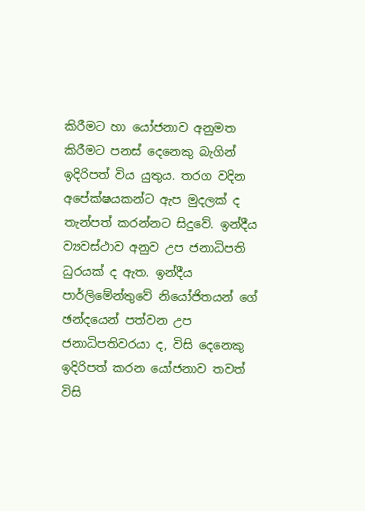කිරීමට හා යෝජනාව අනුමත කිරීමට පනස් දෙනෙකු බැගින් ඉදිරිපත් විය යුතුය. තරග වදින අපේක්ෂයකන්ට ඇප මුදලක් ද තැන්පත් කරන්නට සිදුවේ. ඉන්දීය ව්‍යවස්ථාව අනුව උප ජනාධිපති ධුරයක් ද ඇත. ඉන්දීය පාර්ලිමේන්තුවේ නියෝජිතයන් ගේ ඡන්දයෙන් පත්වන උප ජනාධිපතිවරයා ද, විසි දෙනෙකු ඉදිරිපත් කරන යෝජනාව තවත් විසි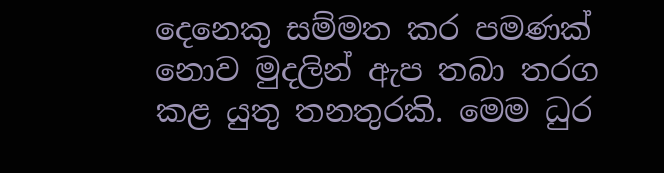දෙනෙකු සම්මත කර පමණක් නොව මුදලින් ඇප තබා තරග කළ යුතු තනතුරකි. මෙම ධුර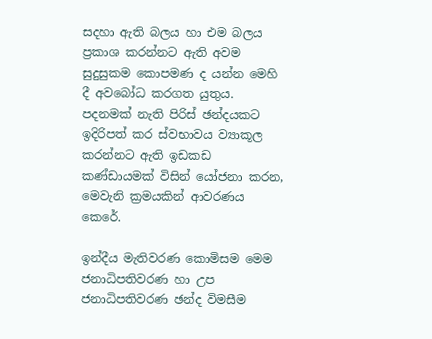සදහා ඇති බලය හා එම බලය ප්‍රකාශ කරන්නට ඇති අවම සුදුසුකම කොපමණ ද යන්න මෙහි දී අවබෝධ කරගත යුතුය. පදනමක් නැති පිරිස් ඡන්දයකට ඉදිරිපත් කර ස්වභාවය ව්‍යාකූල කරන්නට ඇති ඉඩකඩ කණ්ඩායමක් විසින් යෝජනා කරන, මෙවැනි ක්‍රමයකින් ආවරණය කෙරේ.

ඉන්දීය මැතිවරණ කොමිසම මෙම ජනාධිපතිවරණ හා උප ජනාධිපතිවරණ ඡන්ද විමසීම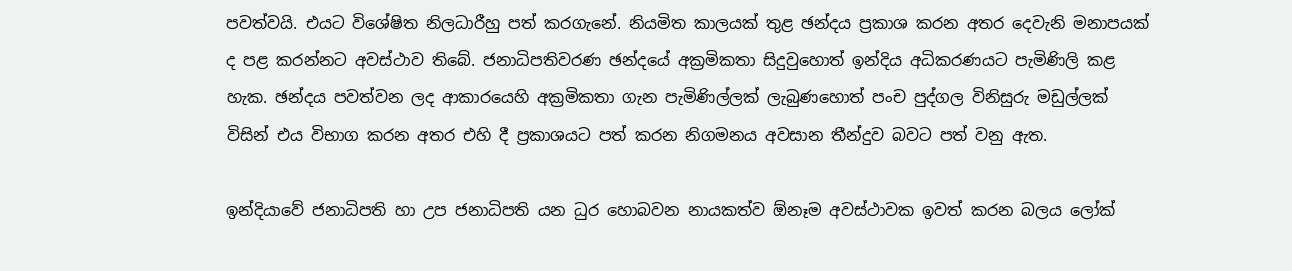පවත්වයි. එයට විශේෂිත නිලධාරීහු පත් කරගැනේ. නියමිත කාලයක් තුළ ඡන්දය ප්‍රකාශ කරන අතර දෙවැනි මනාපයක් ද පළ කරන්නට අවස්ථාව තිබේ. ජනාධිපතිවරණ ඡන්දයේ අක්‍රමිකතා සිදුවුහොත් ඉන්දිය අධිකරණයට පැමිණිලි කළ හැක. ඡන්දය පවත්වන ලද ආකාරයෙහි අක්‍රමිකතා ගැන පැමිණිල්ලක් ලැබුණහොත් පංච පුද්ගල විනිසුරු මඩුල්ලක් විසින් එය විභාග කරන අතර එහි දී ප්‍රකාශයට පත් කරන නිගමනය අවසාන තීන්දුව බවට පත් වනු ඇත.

ඉන්දියාවේ ජනාධිපති හා උප ජනාධිපති යන ධුර හොබවන නායකත්ව ඕනෑම අවස්ථාවක ඉවත් කරන බලය ලෝක්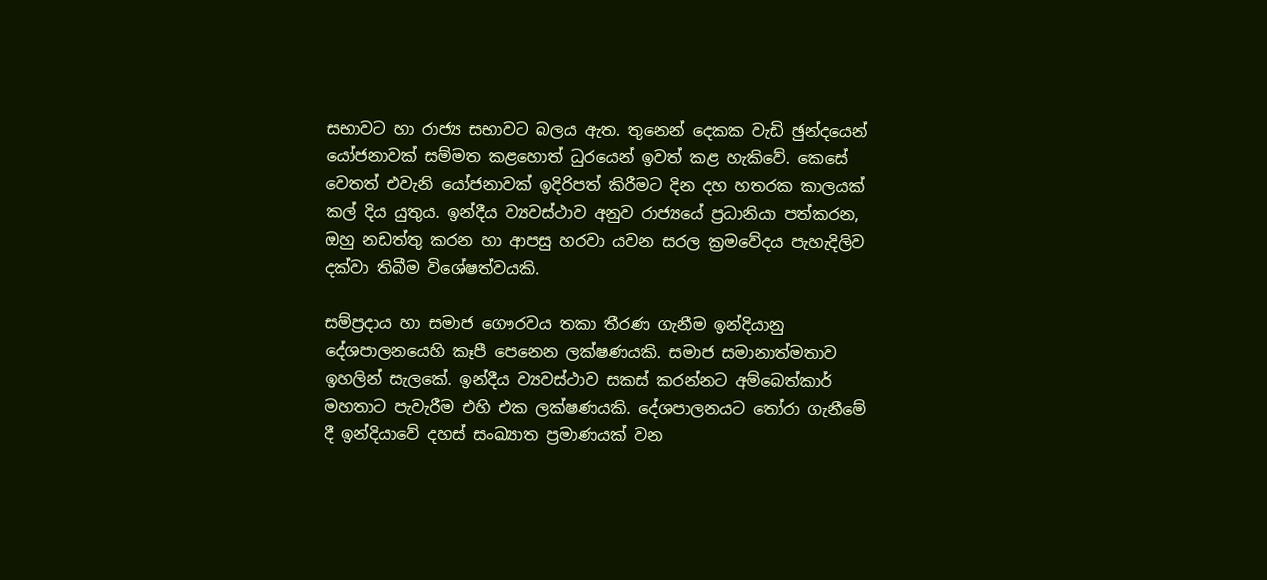සභාවට හා රාජ්‍ය සභාවට බලය ඇත. තුනෙන් දෙකක වැඩි ඡුන්දයෙන් යෝජනාවක් සම්මත කළහොත් ධුරයෙන් ඉවත් කළ හැකිවේ. කෙසේ වෙතත් එවැනි යෝජනාවක් ඉදිරිපත් කිරීමට දින දහ හතරක කාලයක් කල් දිය යුතුය. ඉන්දීය ව්‍යවස්ථාව අනුව රාජ්‍යයේ ප්‍රධානියා පත්කරන, ඔහු නඩත්තු කරන හා ආපසු හරවා යවන සරල ක්‍රමවේදය පැහැදිලිව දක්වා තිබීම විශේෂත්වයකි.

සම්ප්‍රදාය හා සමාජ ගෞරවය තකා තීරණ ගැනීම ඉන්දියානු දේශපාලනයෙහි කෑපී පෙනෙන ලක්ෂණයකි. සමාජ සමානාත්මතාව ඉහලින් සැලකේ. ඉන්දීය ව්‍යවස්ථාව සකස් කරන්නට අම්බෙත්කාර් මහතාට පැවැරීම එහි එක ලක්ෂණයකි. දේශපාලනයට තෝරා ගැනීමේ දී ඉන්දියාවේ දහස් සංඛ්‍යාත ප්‍රමාණයක් වන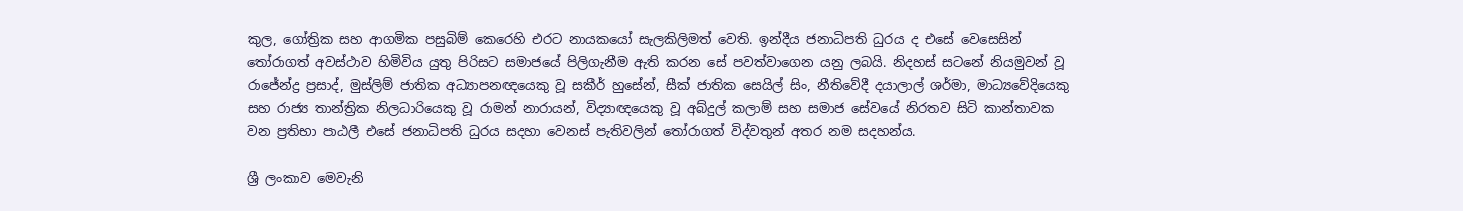කුල, ගෝත්‍රික සහ ආගමික පසුබිම් කෙරෙහි එරට නායකයෝ සැලකිලිමත් වෙති. ඉන්දීය ජනාධිපති ධුරය ද එසේ වෙසෙසින් තෝරාගත් අවස්ථාව හිමිවිය යුතු පිරිසට සමාජයේ පිලිගැනීම ඇති කරන සේ පවත්වාගෙන යනු ලබයි. නිදහස් සටනේ නියමුවන් වූ රාජේන්ද්‍ර ප්‍රසාද්, මුස්ලිම් ජාතික අධ්‍යාපනඥයෙකු වූ සකීර් හුසේන්, සීක් ජාතික සෙයිල් සිං, නීතිවේදී දයාලාල් ශර්මා, මාධ්‍යවේදියෙකු සහ රාජ්‍ය තාන්ත්‍රික නිලධාරියෙකු වූ රාමන් නාරායන්, විද්‍යාඥයෙකු වූ අබ්දුල් කලාම් සහ සමාජ සේවයේ නිරතව සිටි කාන්තාවක වන ප්‍රතිභා පාඨලී එසේ ජනාධිපති ධුරය සදහා වෙනස් පැතිවලින් තෝරාගත් විද්වතුන් අතර නම සදහන්ය.

ශ්‍රී ලංකාව මෙවැනි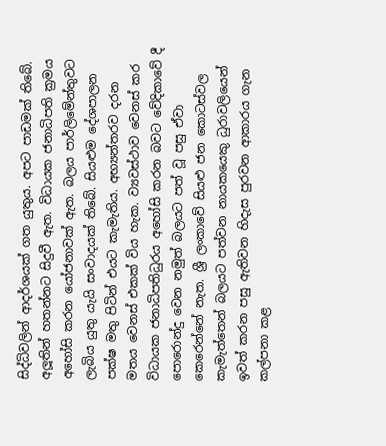සිද්ධිවලින් ආදර්ශයක් ගත යුතුය. අපට පාඩමක් තිබේ. අලූතින් හතන්නට සිදුවී ඇත. විධායක ජනාධිපති ක්‍රමය අහෝසි කරන යෝජනාවක් ඇත. බලය පාර්ලිමේන්තුවට ලැබිය යුතු යැයි සංවාදයක් තිබේ. සියළුම දේශපාලන පක්ෂ මතු පිටින් එයට කැමැතිය. අභ්‍යන්තරව දරන මතය වෙනස් එකක් විය හැක. ව්‍යවස්ථාව වෙනස් කර විධායක ජනාධිපතිධුරය අහෝසි කරන බවට වේදිකාවේ දී පොරොන්දු වෙන නමුත් බලයට පත් වූ පසු ඒවා කෙරෙන්නේ නැත. ශ්‍රී ලංකාවේ සියළු ජන කොටස්වල කැමැත්තෙන් බලයට පත්වන නායකයෙකු ධුරාවලියෙන් ඉවත් කරන පසු ඇතිවන හිදැස පුරවන ආකාරය ගැන කල්පනා කළ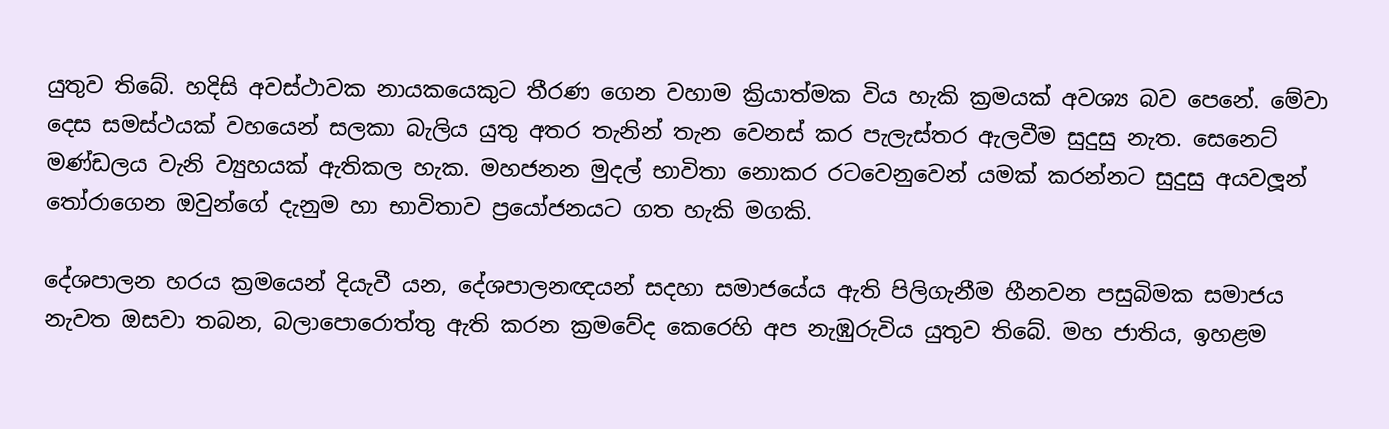යුතුව තිබේ. හදිසි අවස්ථාවක නායකයෙකුට තීරණ ගෙන වහාම ක්‍රියාත්මක විය හැකි ක්‍රමයක් අවශ්‍ය බව පෙනේ. මේවා දෙස සමස්ථයක් වහයෙන් සලකා බැලිය යුතු අතර තැනින් තැන වෙනස් කර පැලැස්තර ඇලවීම සුදුසු නැත. සෙනෙට් මණ්ඩලය වැනි ව්‍යුහයක් ඇතිකල හැක. මහජනන මුදල් භාවිතා නොකර රටවෙනුවෙන් යමක් කරන්නට සුදුසු අයවලූන් තෝරාගෙන ඔවුන්ගේ දැනුම හා භාවිතාව ප්‍රයෝජනයට ගත හැකි මගකි.

දේශපාලන හරය ක්‍රමයෙන් දියැවී යන, දේශපාලනඥයන් සදහා සමාජයේය ඇති පිලිගැනීම හීනවන පසුබිමක සමාජය නැවත ඔසවා තබන, බලාපොරොත්තු ඇති කරන ක්‍රමවේද කෙරෙහි අප නැඹුරුවිය යුතුව තිබේ. මහ ජාතිය, ඉහළම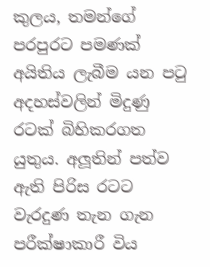කුලය, තමන්ගේ පරපුරට පමණක් අයිතිය ලැබීම යන පටු අදහස්වලින් මිදුණු රටක් බිහිකරගත යුතුය. අලූතින් පත්ව ඇති පිරිස රටට වැරදුණ තැන ගැන පරීක්ෂාකාරී විය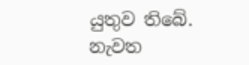යුතුව තිබේ. නැවත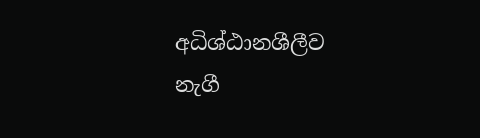අධිශ්ඨානශීලීව නැගී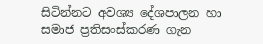සිටින්නට අවශ්‍ය දේශපාලන හා සමාජ ප්‍රතිසංස්කරණ ගැන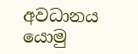අවධානය යොමු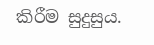කිරීම සුදුසුය.